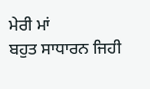ਮੇਰੀ ਮਾਂ
ਬਹੁਤ ਸਾਧਾਰਨ ਜਿਹੀ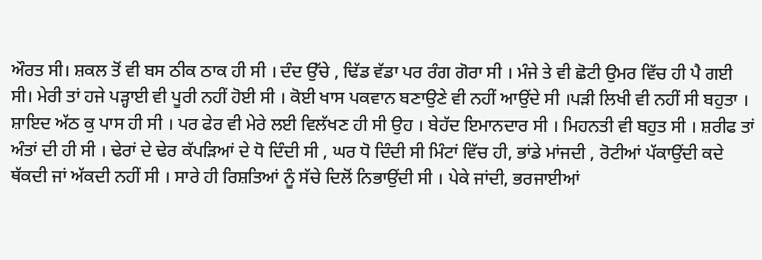ਔਰਤ ਸੀ। ਸ਼ਕਲ ਤੋਂ ਵੀ ਬਸ ਠੀਕ ਠਾਕ ਹੀ ਸੀ । ਦੰਦ ਉੱਚੇ , ਢਿੱਡ ਵੱਡਾ ਪਰ ਰੰਗ ਗੋਰਾ ਸੀ । ਮੰਜੇ ਤੇ ਵੀ ਛੋਟੀ ਉਮਰ ਵਿੱਚ ਹੀ ਪੈ ਗਈ ਸੀ। ਮੇਰੀ ਤਾਂ ਹਜੇ ਪੜ੍ਹਾਈ ਵੀ ਪੂਰੀ ਨਹੀਂ ਹੋਈ ਸੀ । ਕੋਈ ਖਾਸ ਪਕਵਾਨ ਬਣਾਉਣੇ ਵੀ ਨਹੀਂ ਆਉਂਦੇ ਸੀ ।ਪੜੀ ਲਿਖੀ ਵੀ ਨਹੀਂ ਸੀ ਬਹੁਤਾ । ਸ਼ਾਇਦ ਅੱਠ ਕੁ ਪਾਸ ਹੀ ਸੀ । ਪਰ ਫੇਰ ਵੀ ਮੇਰੇ ਲਈ ਵਿਲੱਖਣ ਹੀ ਸੀ ਉਹ । ਬੇਹੱਦ ਇਮਾਨਦਾਰ ਸੀ । ਮਿਹਨਤੀ ਵੀ ਬਹੁਤ ਸੀ । ਸ਼ਰੀਫ ਤਾਂ ਅੰਤਾਂ ਦੀ ਹੀ ਸੀ । ਢੇਰਾਂ ਦੇ ਢੇਰ ਕੱਪੜਿਆਂ ਦੇ ਧੋ ਦਿੰਦੀ ਸੀ , ਘਰ ਧੋ ਦਿੰਦੀ ਸੀ ਮਿੰਟਾਂ ਵਿੱਚ ਹੀ, ਭਾਂਡੇ ਮਾਂਜਦੀ , ਰੋਟੀਆਂ ਪੱਕਾਉਂਦੀ ਕਦੇ ਥੱਕਦੀ ਜਾਂ ਅੱਕਦੀ ਨਹੀਂ ਸੀ । ਸਾਰੇ ਹੀ ਰਿਸ਼ਤਿਆਂ ਨੂੰ ਸੱਚੇ ਦਿਲੋਂ ਨਿਭਾਉਂਦੀ ਸੀ । ਪੇਕੇ ਜਾਂਦੀ, ਭਰਜਾਈਆਂ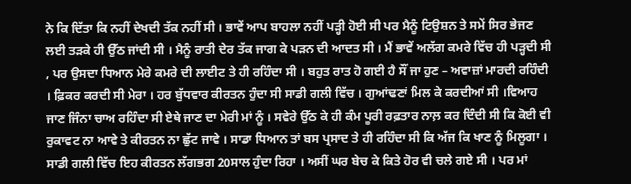ਨੇ ਕਿ ਦਿੱਤਾ ਕਿ ਨਹੀਂ ਦੇਖਦੀ ਤੱਕ ਨਹੀਂ ਸੀ । ਭਾਵੇਂ ਆਪ ਬਾਹਲਾ ਨਹੀਂ ਪੜ੍ਹੀ ਹੋਈ ਸੀ ਪਰ ਮੈਨੂੰ ਟਿਉਸ਼ਨ ਤੇ ਸਮੇਂ ਸਿਰ ਭੇਜਣ ਲਈ ਤੜਕੇ ਹੀ ਉੱਠ ਜਾਂਦੀ ਸੀ । ਮੈਨੂੰ ਰਾਤੀ ਦੇਰ ਤੱਕ ਜਾਗ ਕੇ ਪੜਨ ਦੀ ਆਦਤ ਸੀ । ਮੈਂ ਭਾਵੇਂ ਅਲੱਗ ਕਮਰੇ ਵਿੱਚ ਹੀ ਪੜ੍ਹਦੀ ਸੀ , ਪਰ ਉਸਦਾ ਧਿਆਨ ਮੇਰੇ ਕਮਰੇ ਦੀ ਲਾਈਟ ਤੇ ਹੀ ਰਹਿੰਦਾ ਸੀ । ਬਹੁਤ ਰਾਤ ਹੋ ਗਈ ਹੈ ਸੌਂ ਜਾ ਹੁਣ – ਅਵਾਜ਼ਾਂ ਮਾਰਦੀ ਰਹਿੰਦੀ । ਫ਼ਿਕਰ ਕਰਦੀ ਸੀ ਮੇਰਾ । ਹਰ ਬੁੱਧਵਾਰ ਕੀਰਤਨ ਹੁੰਦਾ ਸੀ ਸਾਡੀ ਗਲੀ ਵਿੱਚ । ਗੁਆਂਢਣਾਂ ਮਿਲ ਕੇ ਕਰਦੀਆਂ ਸੀ ।ਵਿਆਹ ਜਾਣ ਜਿੰਨਾ ਚਾਅ ਰਹਿੰਦਾ ਸੀ ਏਥੇ ਜਾਣ ਦਾ ਮੇਰੀ ਮਾਂ ਨੂੰ । ਸਵੇਰੇ ਉੱਠ ਕੇ ਹੀ ਕੰਮ ਪੂਰੀ ਰਫ਼ਤਾਰ ਨਾਲ਼ ਕਰ ਦਿੰਦੀ ਸੀ ਕਿ ਕੋਈ ਵੀ ਰੁਕਾਵਟ ਨਾ ਆਵੇ ਤੇ ਕੀਰਤਨ ਨਾ ਛੁੱਟ ਜਾਵੇ । ਸਾਡਾ ਧਿਆਨ ਤਾਂ ਬਸ ਪ੍ਰਸਾਦ ਤੇ ਹੀ ਰਹਿੰਦਾ ਸੀ ਕਿ ਅੱਜ ਕਿ ਖਾਣ ਨੂੰ ਮਿਲੂਗਾ । ਸਾਡੀ ਗਲੀ ਵਿੱਚ ਇਹ ਕੀਰਤਨ ਲੱਗਭਗ 20ਸਾਲ ਹੁੰਦਾ ਰਿਹਾ । ਅਸੀਂ ਘਰ ਬੇਚ ਕੇ ਕਿਤੇ ਹੋਰ ਵੀ ਚਲੇ ਗਏ ਸੀ । ਪਰ ਮਾਂ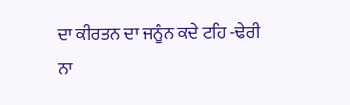ਦਾ ਕੀਰਤਨ ਦਾ ਜਨੂੰਨ ਕਦੇ ਟਹਿ -ਢੇਰੀ ਨਾ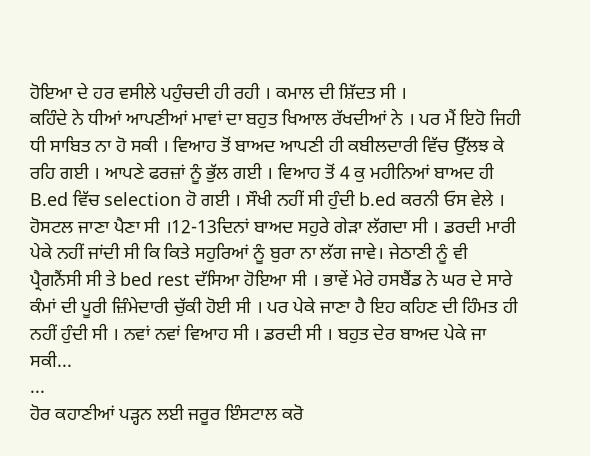ਹੋਇਆ ਦੇ ਹਰ ਵਸੀਲੇ ਪਹੁੰਚਦੀ ਹੀ ਰਹੀ । ਕਮਾਲ ਦੀ ਸ਼ਿੱਦਤ ਸੀ ।
ਕਹਿੰਦੇ ਨੇ ਧੀਆਂ ਆਪਣੀਆਂ ਮਾਵਾਂ ਦਾ ਬਹੁਤ ਖਿਆਲ ਰੱਖਦੀਆਂ ਨੇ । ਪਰ ਮੈਂ ਇਹੋ ਜਿਹੀ ਧੀ ਸਾਬਿਤ ਨਾ ਹੋ ਸਕੀ । ਵਿਆਹ ਤੋਂ ਬਾਅਦ ਆਪਣੀ ਹੀ ਕਬੀਲਦਾਰੀ ਵਿੱਚ ਉੱਲਝ ਕੇ ਰਹਿ ਗਈ । ਆਪਣੇ ਫਰਜ਼ਾਂ ਨੂੰ ਭੁੱਲ ਗਈ । ਵਿਆਹ ਤੋਂ 4 ਕੁ ਮਹੀਨਿਆਂ ਬਾਅਦ ਹੀ B.ed ਵਿੱਚ selection ਹੋ ਗਈ । ਸੌਖੀ ਨਹੀਂ ਸੀ ਹੁੰਦੀ b.ed ਕਰਨੀ ਓਸ ਵੇਲੇ । ਹੋਸਟਲ ਜਾਣਾ ਪੈਣਾ ਸੀ ।12-13ਦਿਨਾਂ ਬਾਅਦ ਸਹੁਰੇ ਗੇੜਾ ਲੱਗਦਾ ਸੀ । ਡਰਦੀ ਮਾਰੀ ਪੇਕੇ ਨਹੀਂ ਜਾਂਦੀ ਸੀ ਕਿ ਕਿਤੇ ਸਹੁਰਿਆਂ ਨੂੰ ਬੁਰਾ ਨਾ ਲੱਗ ਜਾਵੇ। ਜੇਠਾਣੀ ਨੂੰ ਵੀ ਪ੍ਰੈਗਨੈਂਸੀ ਸੀ ਤੇ bed rest ਦੱਸਿਆ ਹੋਇਆ ਸੀ । ਭਾਵੇਂ ਮੇਰੇ ਹਸਬੈਂਡ ਨੇ ਘਰ ਦੇ ਸਾਰੇ ਕੰਮਾਂ ਦੀ ਪੂਰੀ ਜ਼ਿੰਮੇਦਾਰੀ ਚੁੱਕੀ ਹੋਈ ਸੀ । ਪਰ ਪੇਕੇ ਜਾਣਾ ਹੈ ਇਹ ਕਹਿਣ ਦੀ ਹਿੰਮਤ ਹੀ ਨਹੀਂ ਹੁੰਦੀ ਸੀ । ਨਵਾਂ ਨਵਾਂ ਵਿਆਹ ਸੀ । ਡਰਦੀ ਸੀ । ਬਹੁਤ ਦੇਰ ਬਾਅਦ ਪੇਕੇ ਜਾ ਸਕੀ...
...
ਹੋਰ ਕਹਾਣੀਆਂ ਪੜ੍ਹਨ ਲਈ ਜਰੂਰ ਇੰਸਟਾਲ ਕਰੋ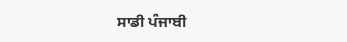ਸਾਡੀ ਪੰਜਾਬੀ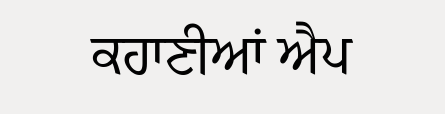ਕਹਾਣੀਆਂ ਐਪ